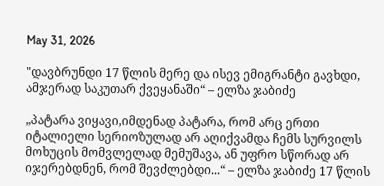May 31, 2026

"დავბრუნდი 17 წლის მერე და ისევ ემიგრანტი გავხდი, ამჯერად საკუთარ ქვეყანაში“ – ელზა ჯაბიძე

„პატარა ვიყავი,იმდენად პატარა, რომ არც ერთი იტალიელი სერიოზულად არ აღიქვამდა ჩემს სურვილს მოხუცის მომვლელად მემუშავა, ან უფრო სწორად არ იჯერებდნენ, რომ შევძლებდი...“ – ელზა ჯაბიძე 17 წლის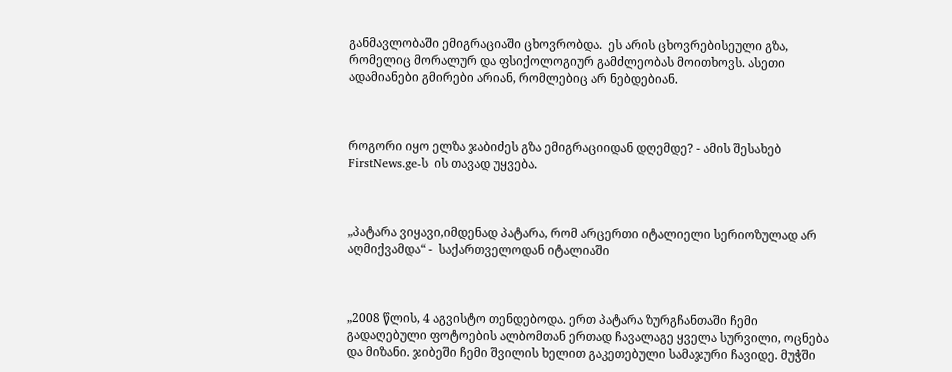განმავლობაში ემიგრაციაში ცხოვრობდა.  ეს არის ცხოვრებისეული გზა, რომელიც მორალურ და ფსიქოლოგიურ გამძლეობას მოითხოვს. ასეთი ადამიანები გმირები არიან, რომლებიც არ ნებდებიან.



როგორი იყო ელზა ჯაბიძეს გზა ემიგრაციიდან დღემდე? - ამის შესახებ FirstNews.ge-ს  ის თავად უყვება.



„პატარა ვიყავი,იმდენად პატარა, რომ არცერთი იტალიელი სერიოზულად არ აღმიქვამდა“ -  საქართველოდან იტალიაში



„2008 წლის, 4 აგვისტო თენდებოდა. ერთ პატარა ზურგჩანთაში ჩემი გადაღებული ფოტოების ალბომთან ერთად ჩავალაგე ყველა სურვილი, ოცნება და მიზანი. ჯიბეში ჩემი შვილის ხელით გაკეთებული სამაჯური ჩავიდე. მუჭში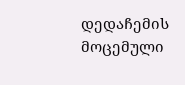დედაჩემის მოცემული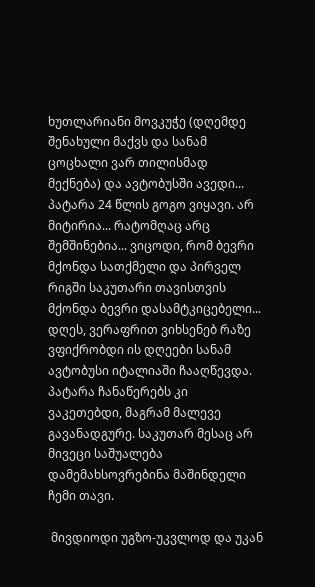ხუთლარიანი მოვკუჭე (დღემდე შენახული მაქვს და სანამ ცოცხალი ვარ თილისმად მექნება) და ავტობუსში ავედი... პატარა 24 წლის გოგო ვიყავი. არ მიტირია... რატომღაც არც შემშინებია... ვიცოდი, რომ ბევრი მქონდა სათქმელი და პირველ რიგში საკუთარი თავისთვის მქონდა ბევრი დასამტკიცებელი... დღეს, ვერაფრით ვიხსენებ რაზე ვფიქრობდი ის დღეები სანამ ავტობუსი იტალიაში ჩააღწევდა. პატარა ჩანაწერებს კი ვაკეთებდი, მაგრამ მალევე გავანადგურე. საკუთარ მესაც არ მივეცი საშუალება დამემახსოვრებინა მაშინდელი ჩემი თავი.

 მივდიოდი უგზო-უკვლოდ და უკან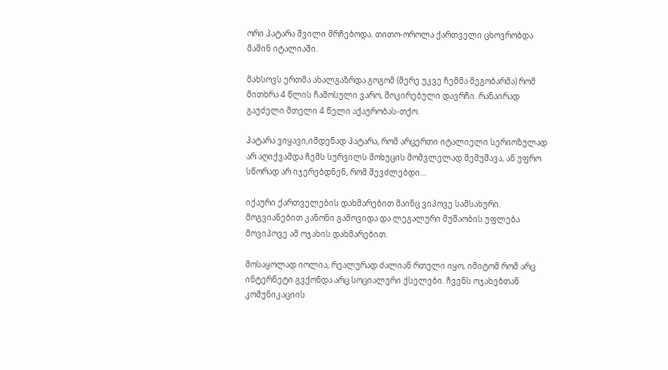ორი პატარა შვილი მრჩებოდა. თითო-ოროლა ქართველი ცხოვრობდა მაშინ იტალიაში.

მახსოვს ერთმა ახალგაზრდა გოგომ (მერე უკვე ჩემმა მეგობარმა) რომ მითხრა 4 წლის ჩამოსული ვარო, შოკირებული დავრჩი. რანაირად გაუძელი მთელი 4 წელი აქაურობას-თქო.

პატარა ვიყავი,იმდენად პატარა, რომ არცერთი იტალიელი სერიოზულად არ აღიქვამდა ჩემს სურვილს მოხუცის მომვლელად მემუშავა, ან უფრო სწორად არ იჯერებდნენ, რომ შევძლებდი...

იქაური ქართველების დახმარებით მაინც ვიპოვე სამსახური. მოგვიანებით კანონი გამოვიდა და ლეგალური მუშაობის უფლება მოვიპოვე ამ ოჯახის დახმარებით.

მოსაყოლად იოლია, რეალურად ძალიან რთული იყო, იმიტომ რომ არც ინტერნეტი გვქონდა არც სოციალური ქსელები. ჩვენს ოჯახებთან კომუნიკაციის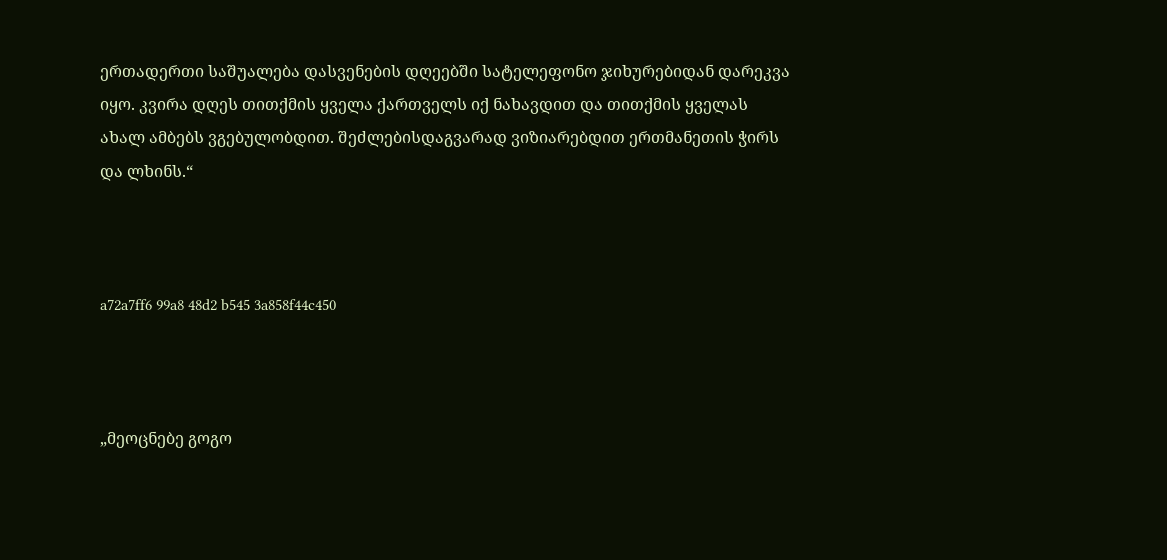ერთადერთი საშუალება დასვენების დღეებში სატელეფონო ჯიხურებიდან დარეკვა იყო. კვირა დღეს თითქმის ყველა ქართველს იქ ნახავდით და თითქმის ყველას ახალ ამბებს ვგებულობდით. შეძლებისდაგვარად ვიზიარებდით ერთმანეთის ჭირს და ლხინს.“



a72a7ff6 99a8 48d2 b545 3a858f44c450



„მეოცნებე გოგო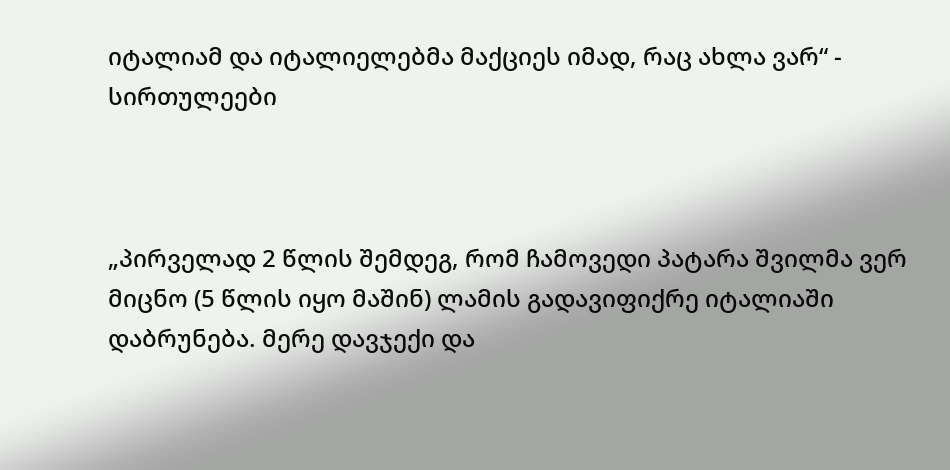იტალიამ და იტალიელებმა მაქციეს იმად, რაც ახლა ვარ“ - სირთულეები



„პირველად 2 წლის შემდეგ, რომ ჩამოვედი პატარა შვილმა ვერ მიცნო (5 წლის იყო მაშინ) ლამის გადავიფიქრე იტალიაში დაბრუნება. მერე დავჯექი და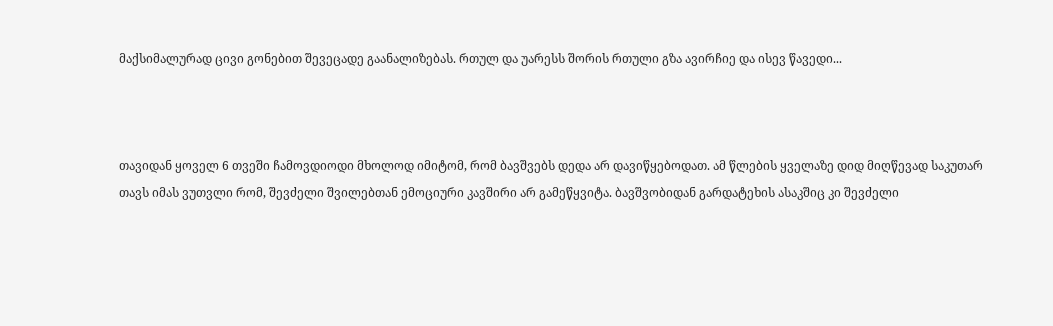მაქსიმალურად ცივი გონებით შევეცადე გაანალიზებას. რთულ და უარესს შორის რთული გზა ავირჩიე და ისევ წავედი...



თავიდან ყოველ 6 თვეში ჩამოვდიოდი მხოლოდ იმიტომ, რომ ბავშვებს დედა არ დავიწყებოდათ. ამ წლების ყველაზე დიდ მიღწევად საკუთარ თავს იმას ვუთვლი რომ, შევძელი შვილებთან ემოციური კავშირი არ გამეწყვიტა. ბავშვობიდან გარდატეხის ასაკშიც კი შევძელი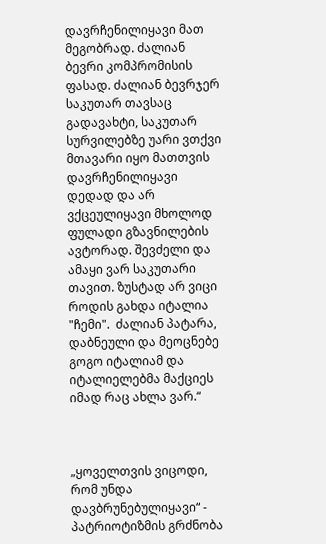დავრჩენილიყავი მათ მეგობრად. ძალიან ბევრი კომპრომისის ფასად. ძალიან ბევრჯერ საკუთარ თავსაც გადავახტი, საკუთარ სურვილებზე უარი ვთქვი მთავარი იყო მათთვის დავრჩენილიყავი დედად და არ ვქცეულიყავი მხოლოდ ფულადი გზავნილების ავტორად. შევძელი და ამაყი ვარ საკუთარი თავით. ზუსტად არ ვიცი როდის გახდა იტალია "ჩემი".  ძალიან პატარა, დაბნეული და მეოცნებე გოგო იტალიამ და იტალიელებმა მაქციეს იმად რაც ახლა ვარ.“



„ყოველთვის ვიცოდი, რომ უნდა დავბრუნებულიყავი“ - პატრიოტიზმის გრძნობა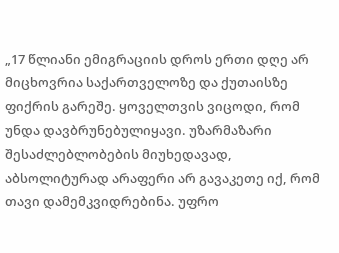„17 წლიანი ემიგრაციის დროს ერთი დღე არ მიცხოვრია საქართველოზე და ქუთაისზე ფიქრის გარეშე. ყოველთვის ვიცოდი, რომ უნდა დავბრუნებულიყავი. უზარმაზარი შესაძლებლობების მიუხედავად, აბსოლიტურად არაფერი არ გავაკეთე იქ, რომ თავი დამემკვიდრებინა. უფრო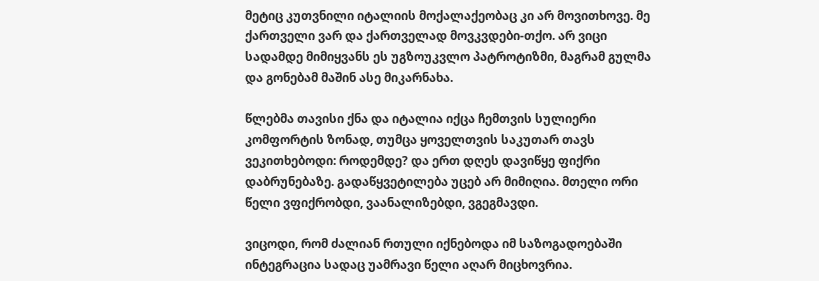მეტიც კუთვნილი იტალიის მოქალაქეობაც კი არ მოვითხოვე. მე ქართველი ვარ და ქართველად მოვკვდები-თქო. არ ვიცი სადამდე მიმიყვანს ეს უგზოუკვლო პატროტიზმი, მაგრამ გულმა და გონებამ მაშინ ასე მიკარნახა.

წლებმა თავისი ქნა და იტალია იქცა ჩემთვის სულიერი კომფორტის ზონად, თუმცა ყოველთვის საკუთარ თავს ვეკითხებოდი: როდემდე? და ერთ დღეს დავიწყე ფიქრი დაბრუნებაზე. გადაწყვეტილება უცებ არ მიმიღია. მთელი ორი წელი ვფიქრობდი, ვაანალიზებდი, ვგეგმავდი.

ვიცოდი, რომ ძალიან რთული იქნებოდა იმ საზოგადოებაში ინტეგრაცია სადაც უამრავი წელი აღარ მიცხოვრია.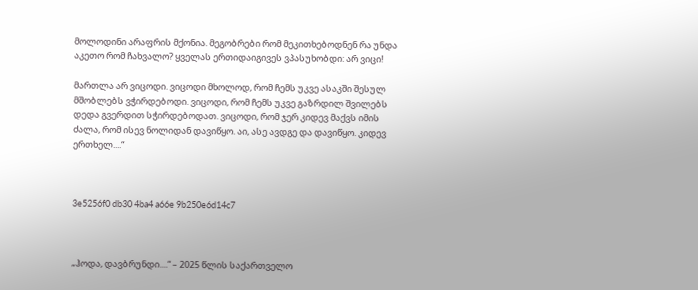მოლოდინი არაფრის მქონია. მეგობრები რომ მეკითხებოდნენ რა უნდა აკეთო რომ ჩახვალო? ყველას ერთიდაიგივეს ვპასუხობდი: არ ვიცი!

მართლა არ ვიცოდი. ვიცოდი მხოლოდ, რომ ჩემს უკვე ასაკში შესულ მშობლებს ვჭირდებოდი. ვიცოდი, რომ ჩემს უკვე გაზრდილ შვილებს დედა გვერდით სჭირდებოდათ. ვიცოდი, რომ ჯერ კიდევ მაქვს იმის ძალა, რომ ისევ ნოლიდან დავიწყო. აი, ასე ავდგე და დავიწყო. კიდევ ერთხელ....“



3e5256f0 db30 4ba4 a66e 9b250e6d14c7



„ჰოდა, დავბრუნდი....“ – 2025 წლის საქართველო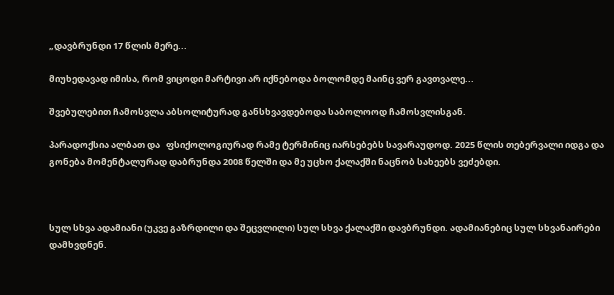„დავბრუნდი 17 წლის მერე...

მიუხედავად იმისა, რომ ვიცოდი მარტივი არ იქნებოდა ბოლომდე მაინც ვერ გავთვალე...

შვებულებით ჩამოსვლა აბსოლიტურად განსხვავდებოდა საბოლოოდ ჩამოსვლისგან.

პარადოქსია ალბათ და   ფსიქოლოგიურად რამე ტერმინიც იარსებებს სავარაუდოდ. 2025 წლის თებერვალი იდგა და გონება მომენტალურად დაბრუნდა 2008 წელში და მე უცხო ქალაქში ნაცნობ სახეებს ვეძებდი.



სულ სხვა ადამიანი (უკვე გაზრდილი და შეცვლილი) სულ სხვა ქალაქში დავბრუნდი. ადამიანებიც სულ სხვანაირები დამხვდნენ.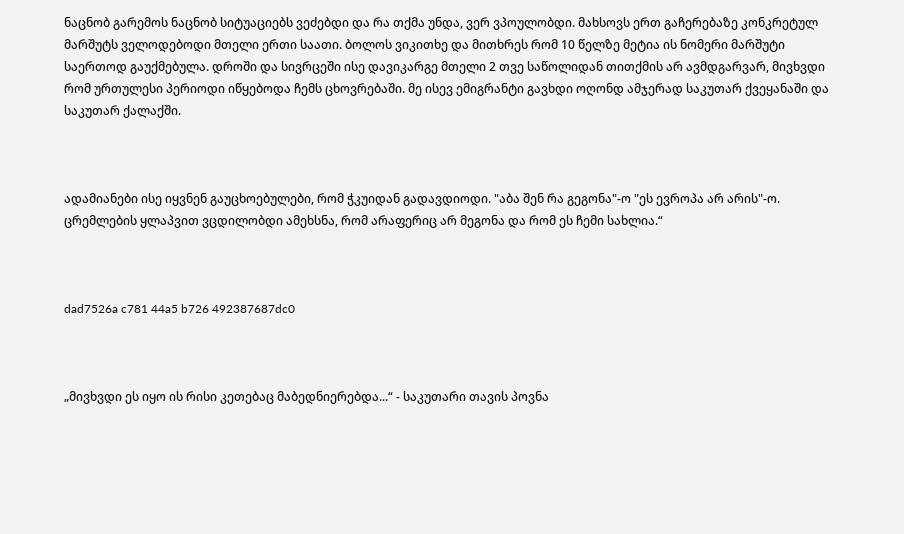ნაცნობ გარემოს ნაცნობ სიტუაციებს ვეძებდი და რა თქმა უნდა, ვერ ვპოულობდი. მახსოვს ერთ გაჩერებაზე კონკრეტულ მარშუტს ველოდებოდი მთელი ერთი საათი. ბოლოს ვიკითხე და მითხრეს რომ 10 წელზე მეტია ის ნომერი მარშუტი საერთოდ გაუქმებულა. დროში და სივრცეში ისე დავიკარგე მთელი 2 თვე საწოლიდან თითქმის არ ავმდგარვარ, მივხვდი რომ ურთულესი პერიოდი იწყებოდა ჩემს ცხოვრებაში. მე ისევ ემიგრანტი გავხდი ოღონდ ამჯერად საკუთარ ქვეყანაში და საკუთარ ქალაქში.



ადამიანები ისე იყვნენ გაუცხოებულები, რომ ჭკუიდან გადავდიოდი. "აბა შენ რა გეგონა"-ო "ეს ევროპა არ არის"-ო. ცრემლების ყლაპვით ვცდილობდი ამეხსნა, რომ არაფერიც არ მეგონა და რომ ეს ჩემი სახლია.“



dad7526a c781 44a5 b726 492387687dc0



„მივხვდი ეს იყო ის რისი კეთებაც მაბედნიერებდა...“ - საკუთარი თავის პოვნა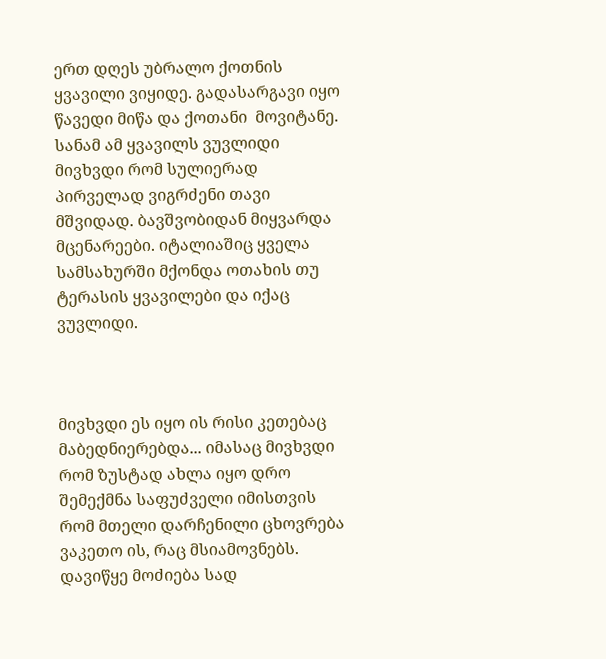ერთ დღეს უბრალო ქოთნის ყვავილი ვიყიდე. გადასარგავი იყო წავედი მიწა და ქოთანი  მოვიტანე. სანამ ამ ყვავილს ვუვლიდი მივხვდი რომ სულიერად პირველად ვიგრძენი თავი მშვიდად. ბავშვობიდან მიყვარდა მცენარეები. იტალიაშიც ყველა სამსახურში მქონდა ოთახის თუ ტერასის ყვავილები და იქაც ვუვლიდი.



მივხვდი ეს იყო ის რისი კეთებაც მაბედნიერებდა... იმასაც მივხვდი რომ ზუსტად ახლა იყო დრო შემექმნა საფუძველი იმისთვის რომ მთელი დარჩენილი ცხოვრება ვაკეთო ის, რაც მსიამოვნებს. დავიწყე მოძიება სად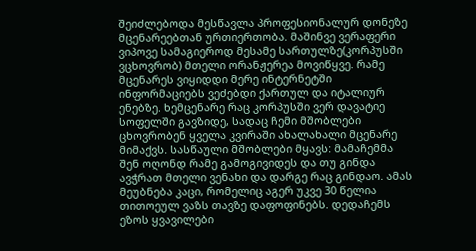შეიძლებოდა მესწავლა პროფესიონალურ დონეზე მცენარეებთან ურთიერთობა. მაშინვე ვერაფერი ვიპოვე სამაგიეროდ მესამე სართულზე(კორპუსში ვცხოვრობ) მთელი ორანჟერეა მოვიწყვე. რამე მცენარეს ვიყიდდი მერე ინტერნეტში ინფორმაციებს ვეძებდი ქართულ და იტალიურ ენებზე. ხემცენარე რაც კორპუსში ვერ დავატიე სოფელში გავზიდე, სადაც ჩემი მშობლები ცხოვრობენ ყველა კვირაში ახალახალი მცენარე მიმაქვს. სასწაული მშობლები მყავს: მამაჩემმა შენ ოღონდ რამე გამოგივიდეს და თუ გინდა ავჭრათ მთელი ვენახი და დარგე რაც გინდაო. ამას მეუბნება კაცი, რომელიც აგერ უკვე 30 წელია თითოეულ ვაზს თავზე დაფოფინებს. დედაჩემს ეზოს ყვავილები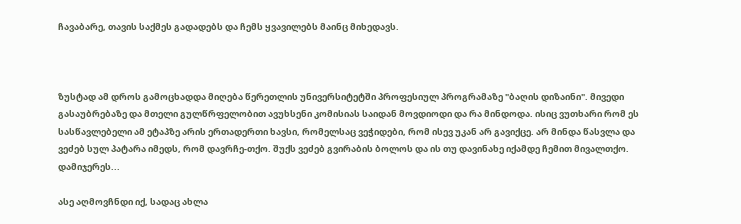ჩავაბარე, თავის საქმეს გადადებს და ჩემს ყვავილებს მაინც მიხედავს.



ზუსტად ამ დროს გამოცხადდა მიღება წერეთლის უნივერსიტეტში პროფესიულ პროგრამაზე "ბაღის დიზაინი". მივედი გასაუბრებაზე და მთელი გულწრფელობით ავუხსენი კომისიას საიდან მოვდიოდი და რა მინდოდა. ისიც ვუთხარი რომ ეს სასწავლებელი ამ ეტაპზე არის ერთადერთი ხავსი, რომელსაც ვეჭიდები, რომ ისევ უკან არ გავიქცე. არ მინდა წასვლა და ვეძებ სულ პატარა იმედს, რომ დავრჩე-თქო. შუქს ვეძებ გვირაბის ბოლოს და ის თუ დავინახე იქამდე ჩემით მივალთქო. დამიჯერეს...

ასე აღმოვჩნდი იქ, სადაც ახლა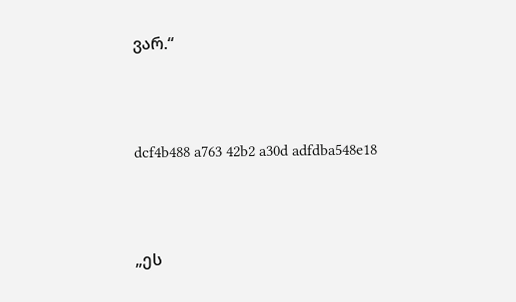ვარ.“



dcf4b488 a763 42b2 a30d adfdba548e18



„ეს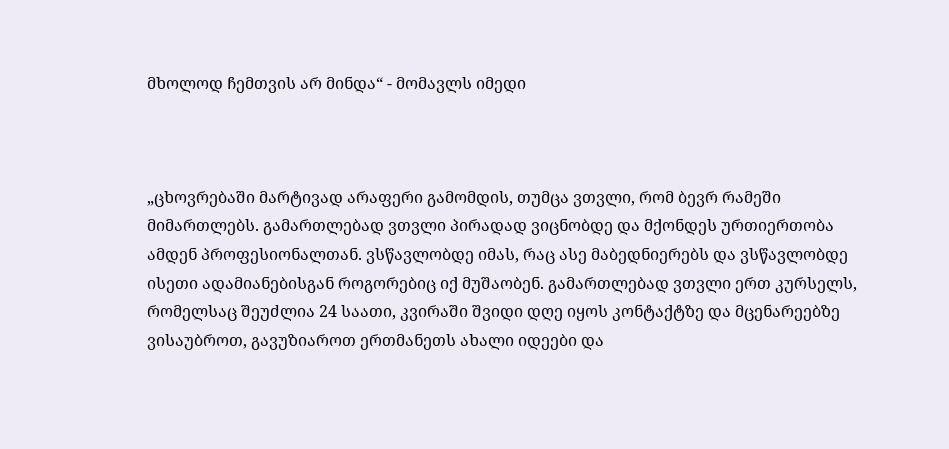მხოლოდ ჩემთვის არ მინდა“ - მომავლს იმედი



„ცხოვრებაში მარტივად არაფერი გამომდის, თუმცა ვთვლი, რომ ბევრ რამეში მიმართლებს. გამართლებად ვთვლი პირადად ვიცნობდე და მქონდეს ურთიერთობა ამდენ პროფესიონალთან. ვსწავლობდე იმას, რაც ასე მაბედნიერებს და ვსწავლობდე ისეთი ადამიანებისგან როგორებიც იქ მუშაობენ. გამართლებად ვთვლი ერთ კურსელს, რომელსაც შეუძლია 24 საათი, კვირაში შვიდი დღე იყოს კონტაქტზე და მცენარეებზე ვისაუბროთ, გავუზიაროთ ერთმანეთს ახალი იდეები და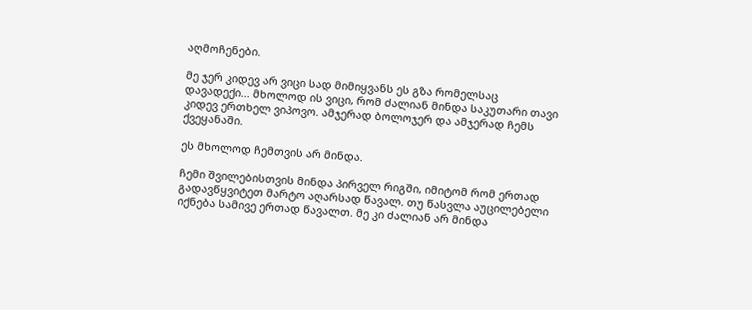აღმოჩენები.

მე ჯერ კიდევ არ ვიცი სად მიმიყვანს ეს გზა რომელსაც დავადექი... მხოლოდ ის ვიცი, რომ ძალიან მინდა საკუთარი თავი კიდევ ერთხელ ვიპოვო. ამჯერად ბოლოჯერ და ამჯერად ჩემს ქვეყანაში.

ეს მხოლოდ ჩემთვის არ მინდა.

ჩემი შვილებისთვის მინდა პირველ რიგში, იმიტომ რომ ერთად გადავწყვიტეთ მარტო აღარსად წავალ. თუ წასვლა აუცილებელი იქნება სამივე ერთად წავალთ. მე კი ძალიან არ მინდა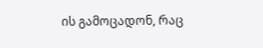ის გამოცადონ, რაც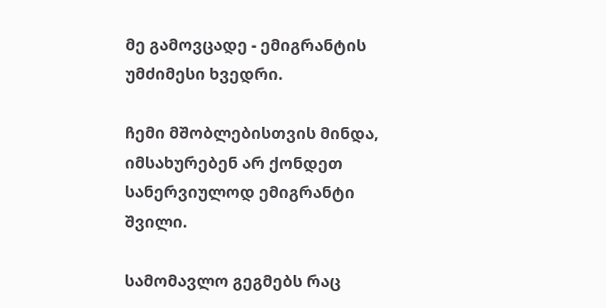მე გამოვცადე - ემიგრანტის უმძიმესი ხვედრი.

ჩემი მშობლებისთვის მინდა, იმსახურებენ არ ქონდეთ სანერვიულოდ ემიგრანტი შვილი.

სამომავლო გეგმებს რაც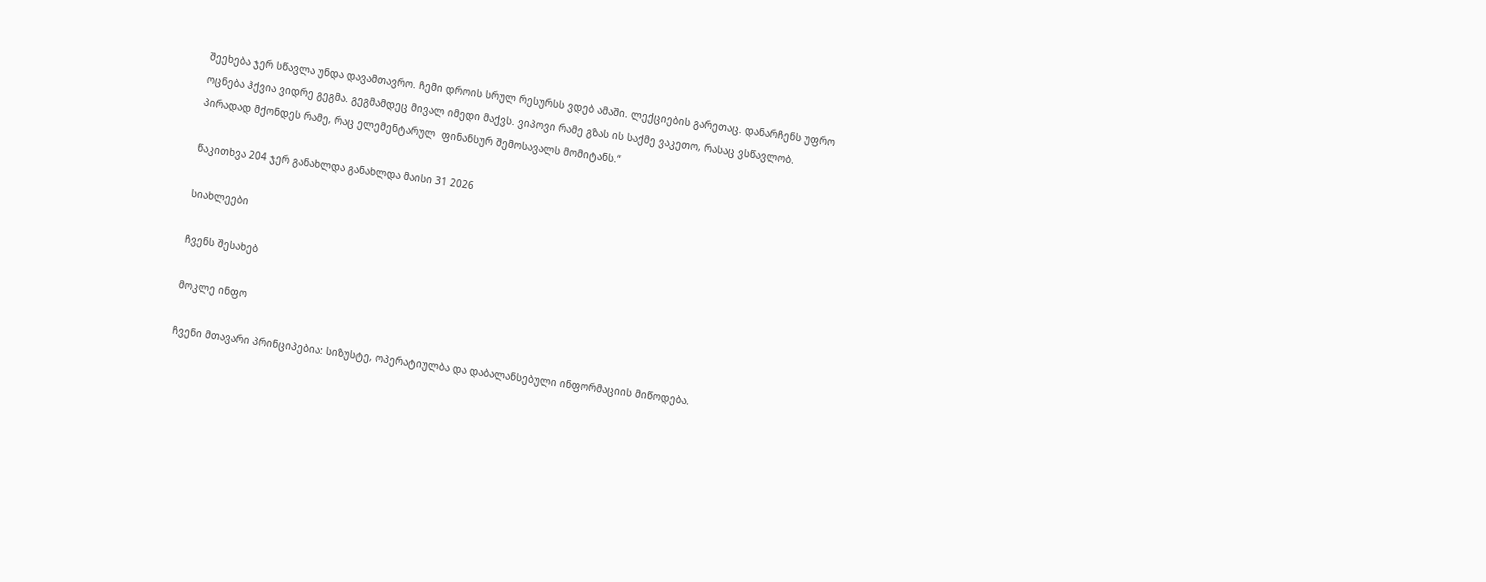შეეხება ჯერ სწავლა უნდა დავამთავრო. ჩემი დროის სრულ რესურსს ვდებ ამაში. ლექციების გარეთაც. დანარჩენს უფრო ოცნება ჰქვია ვიდრე გეგმა. გეგმამდეც მივალ იმედი მაქვს. ვიპოვი რამე გზას ის საქმე ვაკეთო, რასაც ვსწავლობ. პირადად მქონდეს რამე, რაც ელემენტარულ  ფინანსურ შემოსავალს მომიტანს.“

წაკითხვა 204 ჯერ განახლდა განახლდა მაისი 31 2026

სიახლეები

ჩვენს შესახებ

მოკლე ინფო

ჩვენი მთავარი პრინციპებია: სიზუსტე, ოპერატიულბა და დაბალანსებული ინფორმაციის მიწოდება.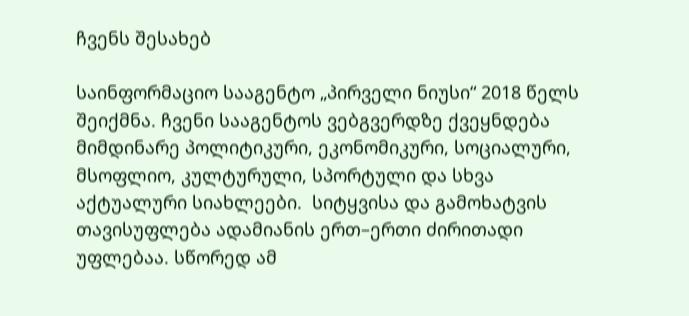ჩვენს შესახებ

საინფორმაციო სააგენტო „პირველი ნიუსი“ 2018 წელს შეიქმნა. ჩვენი სააგენტოს ვებგვერდზე ქვეყნდება მიმდინარე პოლიტიკური, ეკონომიკური, სოციალური, მსოფლიო, კულტურული, სპორტული და სხვა აქტუალური სიახლეები.  სიტყვისა და გამოხატვის თავისუფლება ადამიანის ერთ–ერთი ძირითადი უფლებაა. სწორედ ამ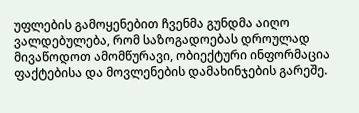უფლების გამოყენებით ჩვენმა გუნდმა აიღო ვალდებულება, რომ საზოგადოებას დროულად მივაწოდოთ ამომწურავი, ობიექტური ინფორმაცია ფაქტებისა და მოვლენების დამახინჯების გარეშე.